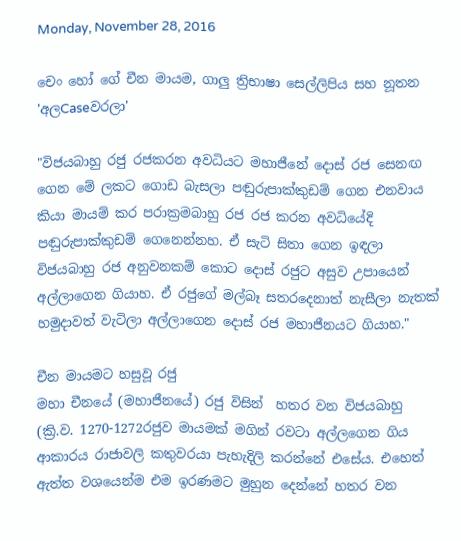Monday, November 28, 2016

චෙං හෝ ගේ චීන මායම, ගාලු ත්‍රිභාෂා සෙල්ලිපිය සහ නූතන 'අලCaseවරලා'

"විජයබාහු රජු රජකරන අවධියට මහාජීනේ දොස් රජ සෙනඟ ගෙන මේ ලකට ගොඩ බැසලා පඬුරුපාක්කුඩම් ගෙන එනවාය කියා මායම් කර පරාක්‍රමබාහු රජ රජ කරන අවධියේදි පඬුරුපාක්කුඩම් ගෙනෙන්නහ. ඒ සැටි සිතා ගෙන ඉඳලා විජයබාහු රජ අනුවනකම් කොට දොස් රජුට අසුව උපායෙන් අල්ලාගෙන ගියාහ. ඒ රජුගේ මල්බෑ සතරදෙනාත් නැසීලා නැතක් හමුදාවත් වැටිලා අල්ලාගෙන දොස් රජ මහාජීනයට ගියාහ."

චීන මායමට හසුවූ රජු
මහා චීනයේ (මහාජීනයේ) රජු විසින්  හතර වන විජයබාහු (ක්‍රි.ව. 1270-1272රජුව මායමක් මගින් රවටා අල්ලගෙන ගිය ආකාරය රාජාවලි කතුවරයා පැහැදිලි කරන්නේ එසේය. එහෙත් ඇත්ත වශයෙන්ම එම ඉරණමට මුහුන දෙන්නේ හතර වන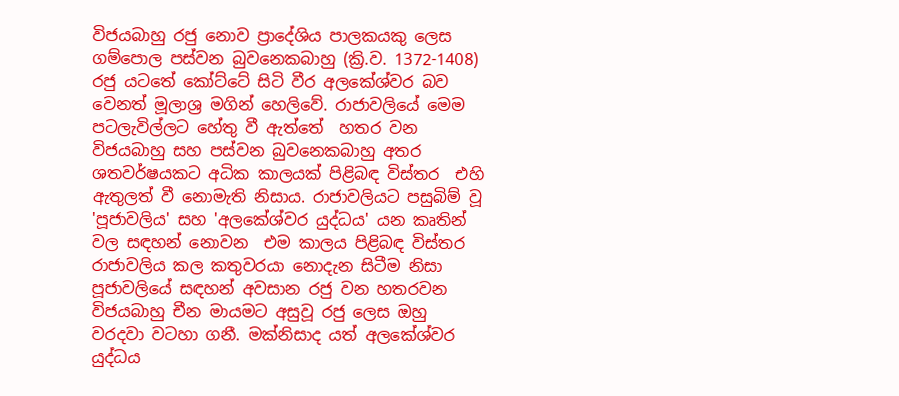විජයබාහු රජු නොව ප්‍රාදේශිය පාලකයකු ලෙස ගම්පොල පස්වන බුවනෙකබාහු (ක්‍රි.ව. 1372-1408) රජු යටතේ කෝට්ටේ සිටි වීර අලකේශ්වර බව වෙනත් මූලාශ්‍ර මගින් හෙලිවේ. රාජාවලියේ මෙම පටලැවිල්ලට හේතු වී ඇත්තේ  හතර වන විජයබාහු සහ පස්වන බුවනෙකබාහු අතර ශතවර්ෂයකට අධික කාලයක් පිළිබඳ විස්තර  එහි ඇතුලත් වී නොමැති නිසාය. රාජාවලියට පසුබිම් වූ 'පූජාවලිය' සහ 'අලකේශ්වර යුද්ධය' යන කෘතින් වල සඳහන් නොවන  එම කාලය පිළිබඳ විස්තර රාජාවලිය කල කතුවරයා නොදැන සිටීම නිසා පූජාවලියේ සඳහන් අවසාන රජු වන හතරවන විජයබාහු චීන මායමට අසුවූ රජු ලෙස ඔහු වරදවා වටහා ගනී. මක්නිසාද යත් අලකේශ්වර යුද්ධය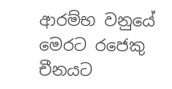ආරම්භ වනුයේ මෙරට රජෙකු චීනයට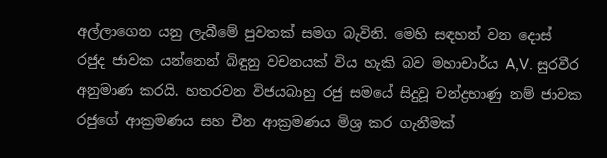අල්ලාගෙන යනු ලැබීමේ පුවතක් සමග බැවිනි. මෙහි සඳහන් වන දොස් රජුද ජාවක යන්නෙන් බිඳුනු වචනයක් විය හැකි බව මහාචාර්ය A,V. සුරවීර අනුමාණ කරයි. හතරවන විජයබාහු රජු සමයේ සිදුවූ චන්ද්‍රභාණු නම් ජාවක රජුගේ ආක්‍රමණය සහ චීන ආක්‍රමණය මිශ්‍ර කර ගැනීමක්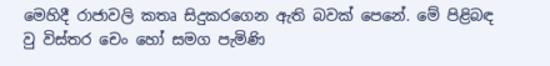මෙහිදී රාජාවලි කතෘ සිදුකරගෙන ඇති බවක් පෙනේ. මේ පිළිබඳ වු විස්තර චෙං හෝ සමග පැමිණි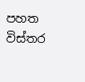පහත විස්තර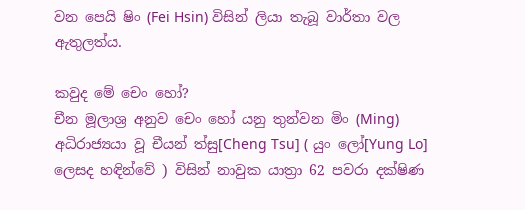වන පෙයි ෂිං (Fei Hsin) විසින් ලියා තැබූ වාර්තා වල ඇතුලත්ය.

කවුද මේ චෙං හෝ?
චීන මූලාශ්‍ර අනුව චෙං හෝ යනු තුන්වන මිං (Ming) අධිරාජ්‍යයා වූ චීයන් ත්සු[Cheng Tsu] ( යුං ලෝ[Yung Lo] ලෙසද හඳින්වේ ) විසින් නාවුක යාත්‍රා 62 පවරා දක්ෂිණ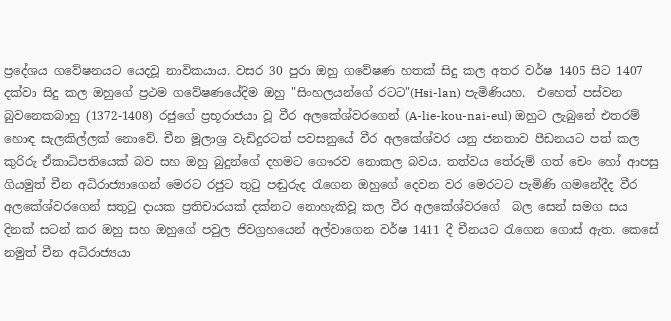ප්‍රදේශය ගවේෂනයට යෙදවූ නාවිකයාය. වසර 30 පුරා ඔහු ගවේෂණ හතක් සිදු කල අතර වර්ෂ 1405 සිට 1407 දක්වා සිදු කල ඔහුගේ ප්‍රථම ගවේෂණයේදිම ඔහු "සිංහලයන්ගේ රටට"(Hsi-lan) පැමිණියහ.  එහෙත් පස්වන බුවනෙකබාහු (1372-1408) රජුගේ ප්‍රභූරාජයා වූ වීර අලකේශ්වරගෙන් (A-lie-kou-nai-eul) ඔහුට ලැබුනේ එතරම් හොඳ සැලකිල්ලක් නොවේ. චීන මූලාශ්‍ර වැඩිදුරටත් පවසනුයේ වීර අලකේශ්වර යනු ජනතාව පීඩනයට පත් කල කුරිරු ඒකාධිපතියෙක් බව සහ ඔහු බුදුන්ගේ දහමට ගෞරව නොකල බවය. තත්වය තේරුම් ගත් චෙං හෝ ආපසු ගියමුත් චීන අධිරාජ්‍යාගෙන් මෙරට රජුට තුටු පඬුරුද රැගෙන ඔහුගේ දෙවන වර මෙරටට පැමිණි ගමනේදීද වීර අලකේශ්වරගෙන් සතුටු දායක ප්‍රතිචාරයක් දක්නට නොහැකිවූ කල වීර අලකේශ්වරගේ  බල සෙන් සමග සය දිනක් සටන් කර ඔහු සහ ඔහුගේ පවුල ජිවග්‍රහයෙන් අල්වාගෙන වර්ෂ 1411 දී චීනයට රැගෙන ගොස් ඇත. කෙසේ නමුත් චීන අධිරාජ්‍යයා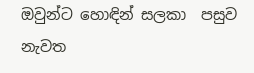ඔවුන්ට හොඳින් සලකා  පසුව නැවත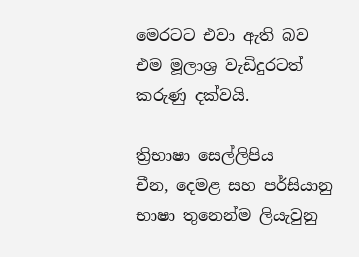මෙරටට එවා ඇති බව එම මූලාශ්‍ර වැඩිදුරටත් කරුණු දක්වයි.

ත්‍රිභාෂා සෙල්ලිපිය
චීන, දෙමළ සහ පර්සියානු භාෂා තුනෙන්ම ලියැවුනු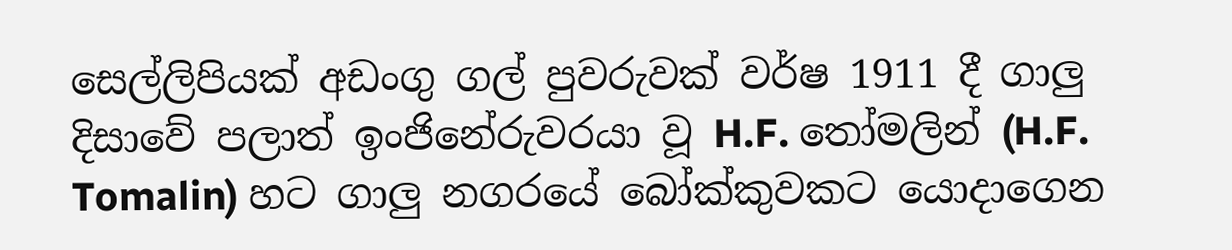සෙල්ලිපියක් අඩංගු ගල් පුවරුවක් වර්ෂ 1911 දී ගාලු දිසාවේ පලාත් ඉංජිනේරුවරයා වූ H.F. තෝමලින් (H.F. Tomalin) හට ගාලු නගරයේ බෝක්කුවකට යොදාගෙන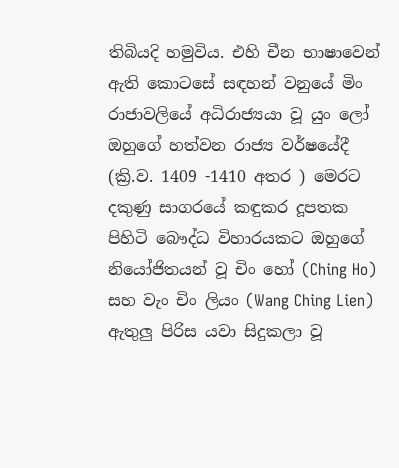තිබියදි හමුවිය. එහි චීන භාෂාවෙන් ඇති කොටසේ සඳහන් වනුයේ මිං රාජාවලියේ අධිරාජ්‍යයා වූ යුං ලෝ ඔහුගේ හත්වන රාජ්‍ය වර්ෂයේදී (ක්‍රි.ව. 1409 -1410 අතර ) මෙරට දකුණු සාගරයේ කඳුකර දූපතක පිහිටි බෞද්ධ විහාරයකට ඔහුගේ නියෝජිතයන් වූ චිං හෝ (Ching Ho) සහ වැං චිං ලියං (Wang Ching Lien) ඇතුලු පිරිස යවා සිදුකලා වූ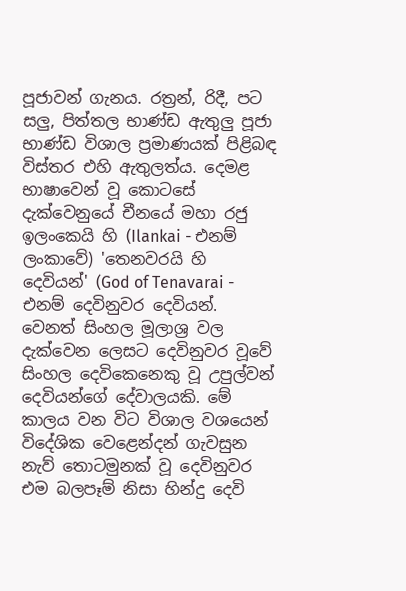පූජාවන් ගැනය. රත්‍රන්, රිදී, පට සලු, පිත්තල භාණ්ඩ ඇතුලු පූජා භාණ්ඩ විශාල ප්‍රමාණයක් පිළිබඳ විස්තර එහි ඇතුලත්ය. දෙමළ භාෂාවෙන් වූ කොටසේ දැක්වෙනුයේ චීනයේ මහා රජු ඉලංකෙයි හි (Ilankai - එනම් ලංකාවේ) 'තෙනවරයි හි දෙවියන්' (God of Tenavarai - එනම් දෙවිනුවර දෙවියන්. වෙනත් සිංහල මූලාශ්‍ර වල දැක්වෙන ලෙසට දෙවිනුවර වූවේ සිංහල දෙවිකෙනෙකු වූ උපුල්වන් දෙවියන්ගේ දේවාලයකි. මේ කාලය වන විට විශාල වශයෙන් විදේශික වෙළෙන්දන් ගැවසුන නැව් තොටමුනක් වූ දෙවිනුවර එම බලපෑම් නිසා හින්දු දෙවි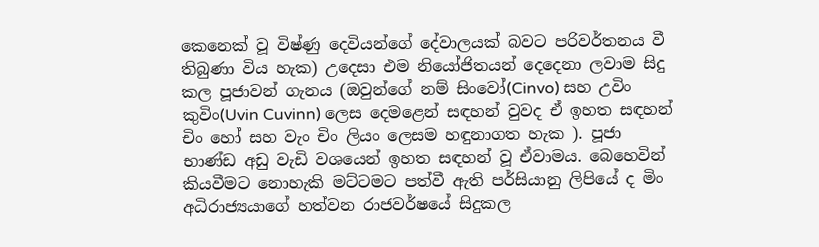කෙනෙක් වූ විෂ්ණු දෙවියන්ගේ දේවාලයක් බවට පරිවර්තනය වී තිබුණා විය හැක) උදෙසා එම නියෝජිතයන් දෙදෙනා ලවාම සිදු කල පූජාවන් ගැනය (ඔවුන්ගේ නම් සිංවෝ(Cinvo) සහ උවිං කුවිං(Uvin Cuvinn) ලෙස දෙමළෙන් සඳහන් වුවද ඒ ඉහත සඳහන් චිං හෝ සහ වැං චිං ලියං ලෙසම හඳුනාගත හැක ). පූජා භාණ්ඩ අඩු වැඩි වශයෙන් ඉහත සඳහන් වූ ඒවාමය. බෙහෙවින් කියවීමට නොහැකි මට්ටමට පත්වී ඇති පර්සියානු ලිපියේ ද මිං අධිරාජ්‍යයාගේ හත්වන රාජවර්ෂයේ සිදුකල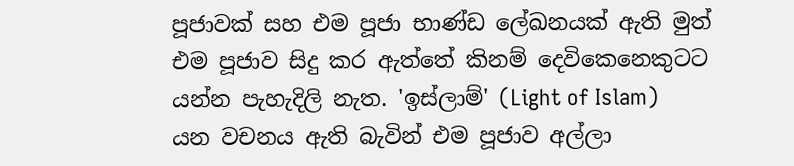පූජාවක් සහ එම පූජා භාණ්ඩ ලේඛනයක් ඇති මුත් එම පූජාව සිදු කර ඇත්තේ කිනම් දෙවිකෙනෙකුටට යන්න පැහැදිලි නැත. 'ඉස්ලාම්' (Light of Islam) යන වචනය ඇති බැවින් එම පූජාව අල්ලා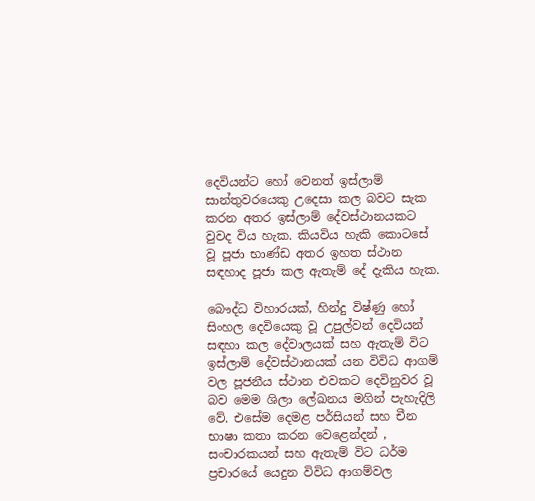දෙවියන්ට හෝ වෙනත් ඉස්ලාම් සාන්තුවරයෙකු උදෙසා කල බවට සැක කරන අතර ඉස්ලාම් දේවස්ථානයකට වුවද විය හැක. කියවිය හැකි කොටසේ වූ පූජා භාණ්ඩ අතර ඉහත ස්ථාන සඳහාද පූජා කල ඇතැම් දේ දැකිය හැක.

බෞද්ධ විහාරයක්, හින්දු විෂ්ණු හෝ සිංහල දෙවියෙකු වූ උපුල්වන් දෙවියන් සඳහා කල දේවාලයක් සහ ඇතැම් විට ඉස්ලාම් දේවස්ථානයක් යන විවිධ ආගම් වල පූජනීය ස්ථාන එවකට දෙවිනුවර වූ බව මෙම ශිලා ලේඛනය මගින් පැහැදිලි වේ. එසේම දෙමළ පර්සියන් සහ චීන භාෂා කතා කරන වෙළෙන්දන් , සංචාරකයන් සහ ඇතැම් විට ධර්ම ප්‍රචාරයේ යෙදුන විවිධ ආගම්වල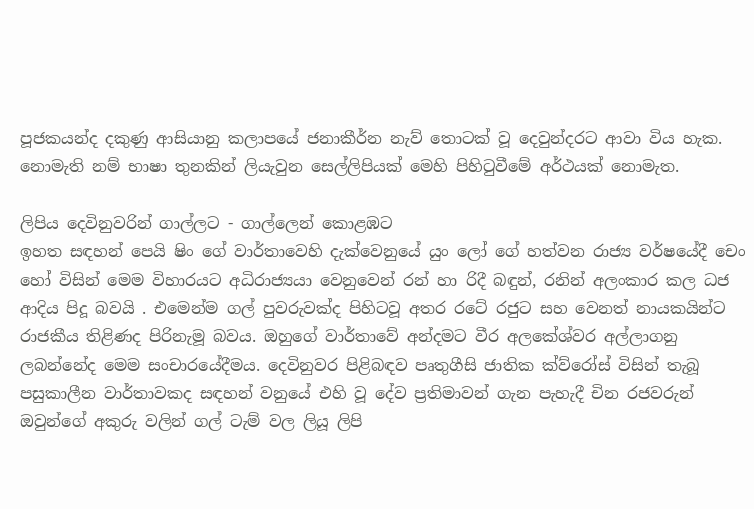පූජකයන්ද දකුණු ආසියානු කලාපයේ ජනාකීර්න නැව් තොටක් වූ දෙවුන්දරට ආවා විය හැක. නොමැති නම් භාෂා තුනකින් ලියැවුන සෙල්ලිපියක් මෙහි පිහිටුවීමේ අර්ථයක් නොමැත.

ලිපිය දෙවිනුවරින් ගාල්ලට - ගාල්ලෙන් කොළඹට
ඉහත සඳහන් පෙයි ෂිං ගේ වාර්තාවෙහි දැක්වෙනුයේ යුං ලෝ ගේ හත්වන රාජ්‍ය වර්ෂයේදී චෙං හෝ විසින් මෙම විහාරයට අධිරාජ්‍යයා වෙනුවෙන් රන් හා රිදී බඳුන්, රනින් අලංකාර කල ධජ ආදිය පිදූ බවයි . එමෙන්ම ගල් පුවරුවක්ද පිහිටවූ අතර රටේ රජුට සහ වෙනත් නායකයින්ට රාජකීය තිළිණද පිරිනැමූ බවය. ඔහුගේ වාර්තාවේ අන්දමට වීර අලකේශ්වර අල්ලාගනු ලබන්නේද මෙම සංචාරයේදීමය. දෙවිනුවර පිළිබඳව පෘතුගීසි ජාතික ක්ව්රෝස් විසින් තැබූ පසුකාලීන වාර්තාවකද සඳහන් වනුයේ එහි වූ දේව ප්‍රතිමාවන් ගැන පැහැදී චින රජවරුන් ඔවුන්ගේ අකුරු වලින් ගල් ටැම් වල ලියූ ලිපි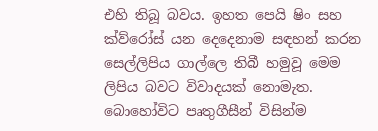එහි තිබූ බවය. ඉහත පෙයි ෂිං සහ ක්ව්රෝස් යන දෙදෙනාම සඳහන් කරන සෙල්ලිපිය ගාල්ලෙ තිබී හමුවූ මෙම ලිපිය බවට විවාදයක් නොමැත. බොහෝවිට පෘතුගීසීන් විසින්ම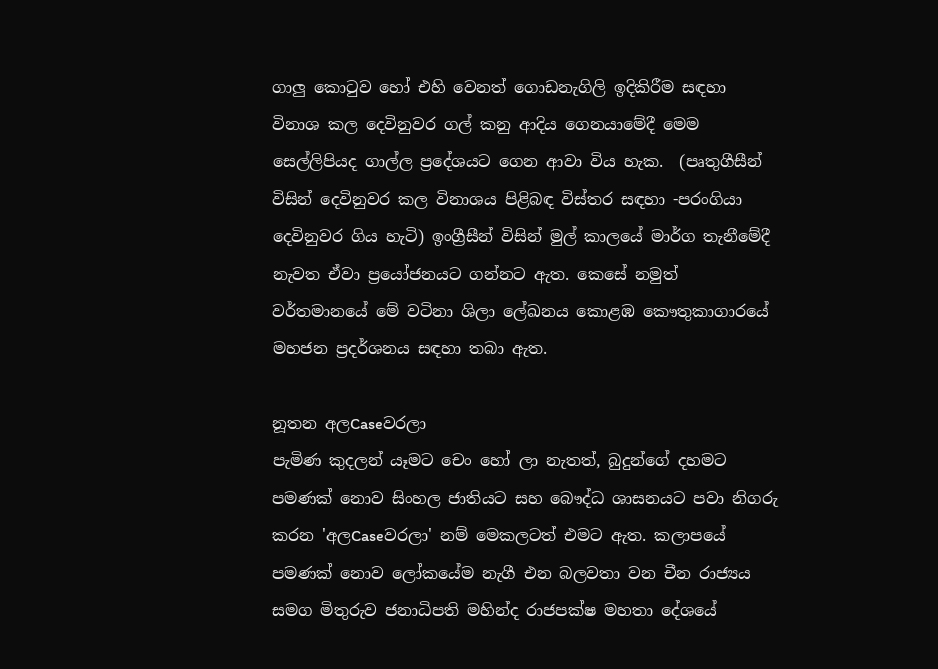ගාලු කොටුව හෝ එහි වෙනත් ගොඩනැගිලි ඉදිකිරීම සඳහා විනාශ කල දෙවිනුවර ගල් කනු ආදිය ගෙනයාමේදී මෙම සෙල්ලිපියද ගාල්ල ප්‍රදේශයට ගෙන ආවා විය හැක.  (පෘතුගීසීන් විසින් දෙවිනුවර කල විනාශය පිළිබඳ විස්තර සඳහා -පරංගියා දෙවිනුවර ගිය හැටි) ඉංග්‍රීසීන් විසින් මුල් කාලයේ මාර්ග තැනීමේදී නැවත ඒවා ප්‍රයෝජනයට ගන්නට ඇත. කෙසේ නමුත් වර්තමානයේ මේ වටිනා ශිලා ලේඛනය කොළඹ කෞතුකාගාරයේ මහජන ප්‍රදර්ශනය සඳහා තබා ඇත.

නූතන අලCaseවරලා
පැමිණ කුදලන් යෑමට චෙං හෝ ලා නැතත්, බුදුන්ගේ දහමට පමණක් නොව සිංහල ජාතියට සහ බෞද්ධ ශාසනයට පවා නිගරු කරන 'අලCaseවරලා' නම් මෙකලටත් එමට ඇත. කලාපයේ පමණක් නොව ලෝකයේම නැගී එන බලවතා වන චීන රාජ්‍යය සමග මිතුරුව ජනාධිපති මහින්ද රාජපක්ෂ මහතා දේශයේ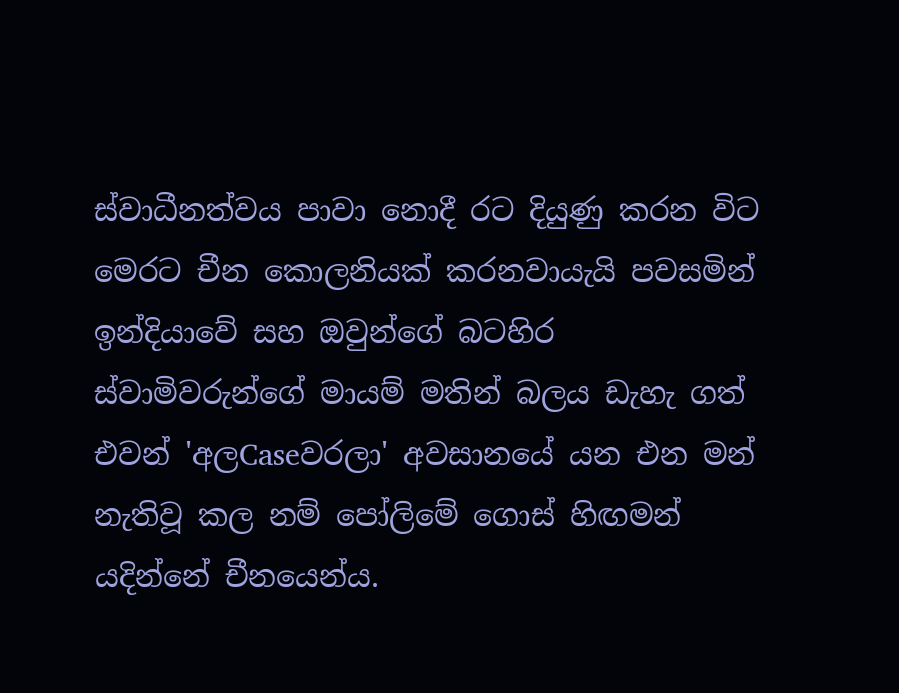ස්වාධීනත්වය පාවා නොදී රට දියුණු කරන විට මෙරට චීන කොලනියක් කරනවායැයි පවසමින් ඉන්දියාවේ සහ ඔවුන්ගේ බටහිර ස්වාමිවරුන්ගේ මායම් මතින් බලය ඩැහැ ගත් එවන් 'අලCaseවරලා' අවසානයේ යන එන මන් නැතිවූ කල නම් පෝලිමේ ගොස් හිඟමන් යදින්නේ චීනයෙන්ය.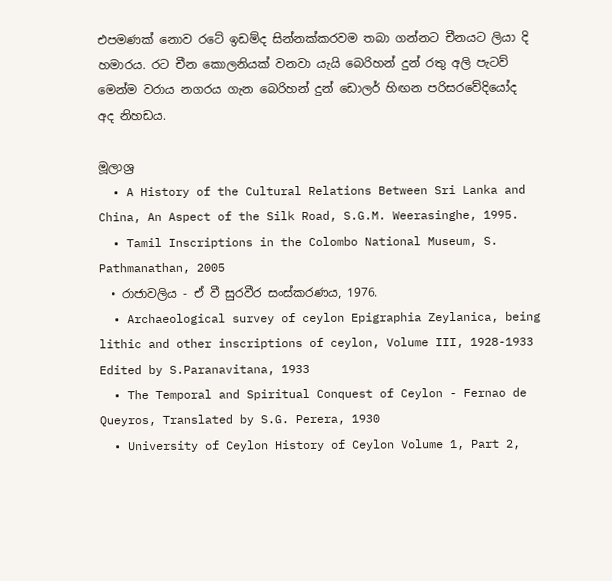එපමණක් නොව රටේ ඉඩම්ද සින්නක්කරවම තබා ගන්නට චීනයට ලියා දි හමාරය. රට චීන කොලනියක් වනවා යැයි බෙරිහන් දුන් රතු අලි පැටව් මෙන්ම වරාය නගරය ගැන බෙරිහන් දුන් ඩොලර් හිඟන පරිසරවේදියෝද අද නිහඩය.

මූලාශ්‍ර
  • A History of the Cultural Relations Between Sri Lanka and China, An Aspect of the Silk Road, S.G.M. Weerasinghe, 1995.
  • Tamil Inscriptions in the Colombo National Museum, S. Pathmanathan, 2005
  • රාජාවලිය - ඒ වී සුරවීර සංස්කරණය, 1976.
  • Archaeological survey of ceylon Epigraphia Zeylanica, being lithic and other inscriptions of ceylon, Volume III, 1928-1933 Edited by S.Paranavitana, 1933
  • The Temporal and Spiritual Conquest of Ceylon - Fernao de Queyros, Translated by S.G. Perera, 1930
  • University of Ceylon History of Ceylon Volume 1, Part 2,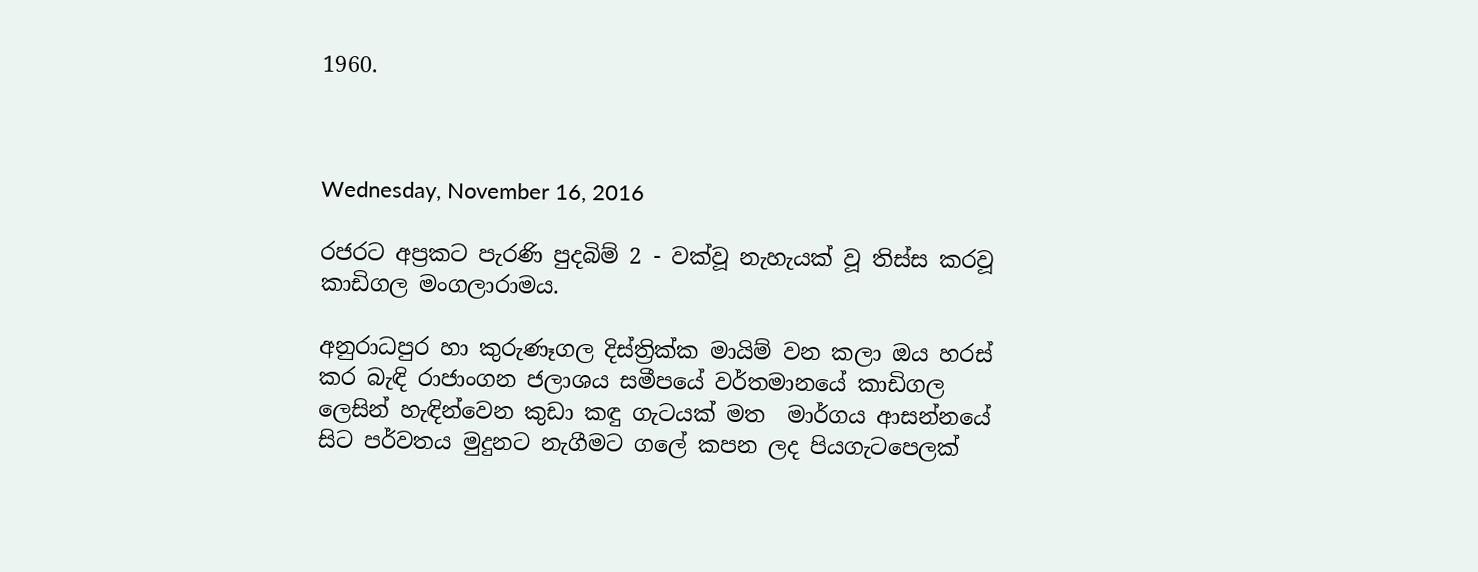1960.



Wednesday, November 16, 2016

රජරට අප්‍රකට පැරණි පුදබිම් 2 - වක්වූ නැහැයක් වූ තිස්ස කරවූ කාඩිගල මංගලාරාමය.

අනුරාධපුර හා කුරුණෑගල දිස්ත්‍රික්ක මායිම් වන කලා ඔය හරස් කර බැඳි රාජාංගන ජලාශය සමීපයේ වර්තමානයේ කාඩිගල ලෙසින් හැඳින්වෙන කුඩා කඳු ගැටයක් මත  මාර්ගය ආසන්නයේ සිට පර්වතය මුදුනට නැගීමට ගලේ කපන ලද පියගැටපෙලක්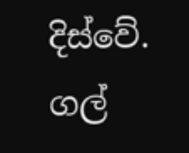දිස්වේ. ගල්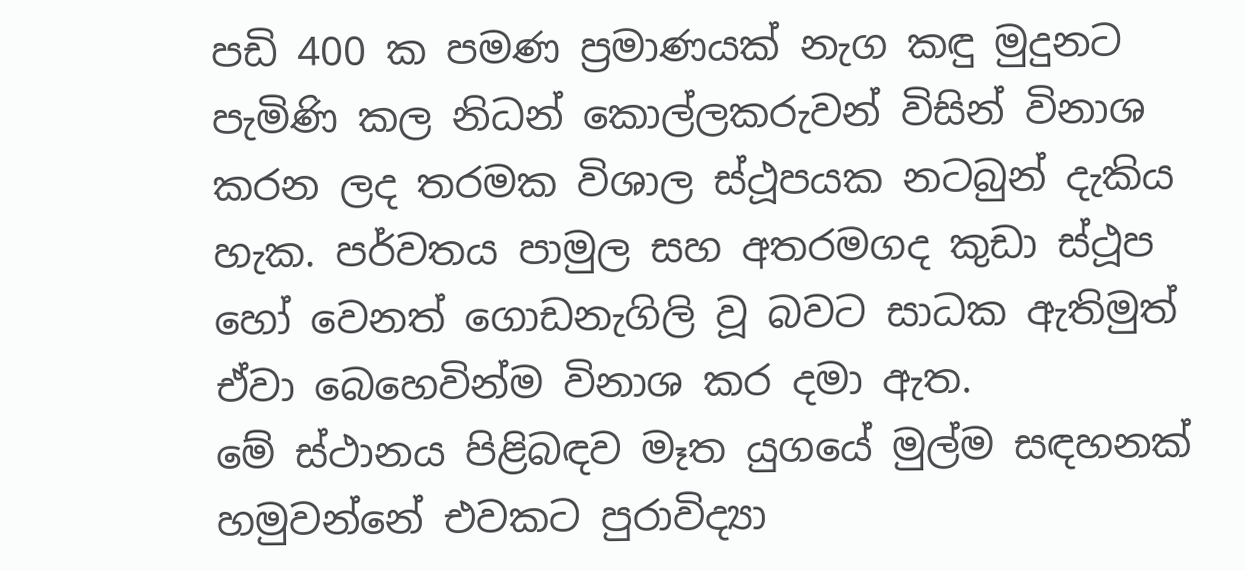පඩි 400 ක පමණ ප්‍රමාණයක් නැග කඳු මුදුනට පැමිණි කල නිධන් කොල්ලකරුවන් විසින් විනාශ කරන ලද තරමක විශාල ස්ථූපයක නටබුන් දැකිය හැක. පර්වතය පාමුල සහ අතරමගද කුඩා ස්ථූප හෝ වෙනත් ගොඩනැගිලි වූ බවට සාධක ඇතිමුත් ඒවා බෙහෙවින්ම විනාශ කර දමා ඇත.
මේ ස්ථානය පිළිබඳව මෑත යුගයේ මුල්ම සඳහනක් හමුවන්නේ එවකට පුරාවිද්‍යා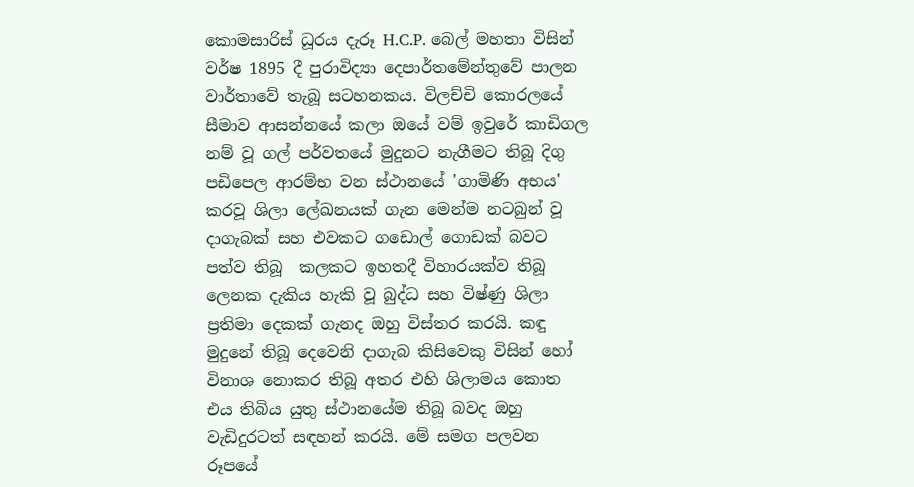කොමසාරිස් ධූරය දැරූ H.C.P. බෙල් මහතා විසින් වර්ෂ 1895 දී පුරාවිද්‍යා දෙපාර්තමේන්තුවේ පාලන වාර්තාවේ තැබූ සටහනකය. විලච්චි කොරලයේ සීමාව ආසන්නයේ කලා ඔයේ වම් ඉවුරේ කාඩිගල නම් වූ ගල් පර්වතයේ මුදුනට නැගීමට තිබූ දිගු පඩිපෙල ආරම්භ වන ස්ථානයේ 'ගාමිණි අභය' කරවූ ශිලා ලේඛනයක් ගැන මෙන්ම නටබුන් වූ දාගැබක් සහ එවකට ගඩොල් ගොඩක් බවට පත්ව තිබූ  කලකට ඉහතදී විහාරයක්ව තිබූ ලෙනක දැකිය හැකි වූ බුද්ධ සහ විෂ්ණු ශිලා ප්‍රතිමා දෙකක් ගැනද ඔහු විස්තර කරයි. කඳු මුදුනේ තිබූ දෙවෙනි දාගැබ කිසිවෙකු විසින් හෝ විනාශ නොකර තිබූ අතර එහි ශිලාමය කොත එය තිබිය යුතු ස්ථානයේම තිබූ බවද ඔහු වැඩිදුරටත් සඳහන් කරයි. මේ සමග පලවන රූපයේ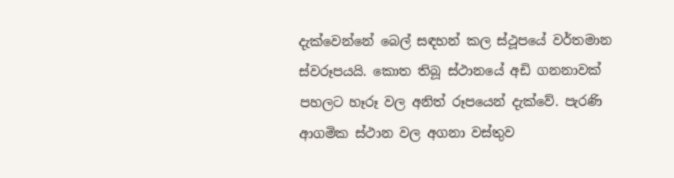දැක්වෙන්නේ බෙල් සඳහන් කල ස්ථූපයේ වර්තමාන ස්වරූපයයි. කොත තිබූ ස්ථානයේ අඩි ගනනාවක් පහලට හෑරූ වල අනිත් රූපයෙන් දැක්වේ. පැරණි ආගමික ස්ථාන වල අගනා වස්තුව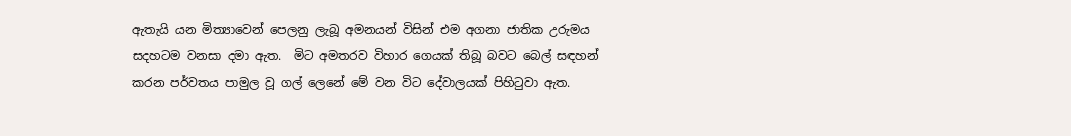ඇතැයි යන මිත්‍යාවෙන් පෙලනු ලැබූ අමනයන් විසින් එම අගනා ජාතික උරුමය සදහටම වනසා දමා ඇත.  මිට අමතරව විහාර ගෙයක් තිබූ බවට බෙල් සඳහන් කරන පර්වතය පාමුල වූ ගල් ලෙනේ මේ වන විට දේවාලයක් පිහිටුවා ඇත.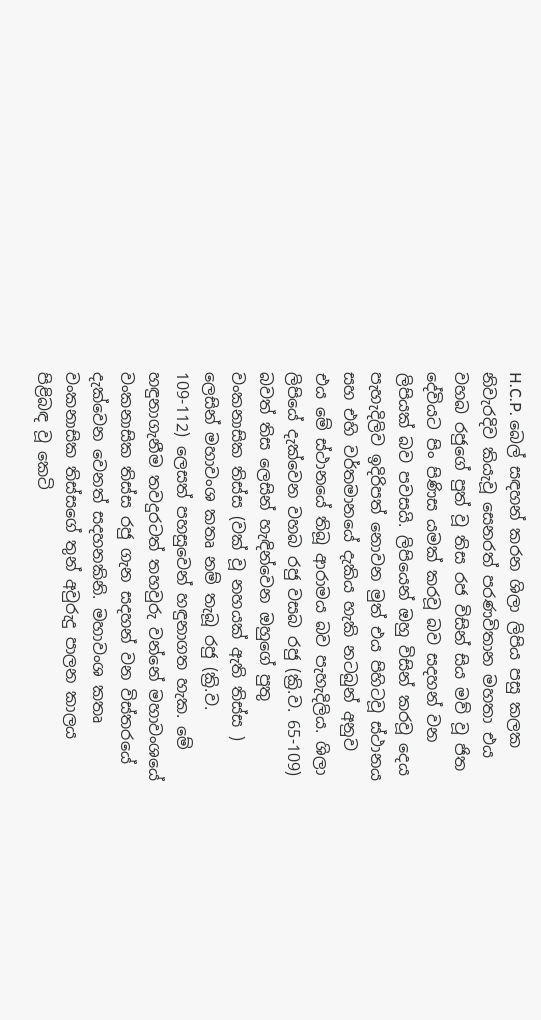H.C.P. බෙල් සඳහන් කරන ශිලා ලිපිය පසු කලක නිවැරදිව කියැවූ සෙනරත් පරණවිතාන මහතා එය වහබ රජුගේ පුත් වූ තිස රජ විසින් සිය මව් වූ ජිත දේවියට පිං පිණිස යමක් කරවූ බව සදහන් වන ලිපියක් බව පවසයි. ලිපියෙන් ඔහු විසින් කරවූ දෙය පැහැදිලිව ඉදිරිපත් නොවන මුත් එය පිහිටවූ ස්ථානය සහ එහි වර්තමානයේ දැකිය හැකි නටබුන් අනුව එය මේ ස්ථානයේ තිබූ ආරාමය බව පැහැදිලිය. ශිලා ලිපියේ දැක්වෙන වහබ රජු වසබ රජු (ක්‍රි.ව. 65-109) බවත් තිස ලෙසින් හැඳින්වෙන ඔහුගේ පුතු වංකනාසික තිස්ස (වක් වූ නහයක් ඇති තිස්ස ) ලෙසින් මහාවංශ කතෘ නම් තැබූ රජු (ක්‍රි.ව. 109-112) ලෙසත් පහසුවෙන් හඳුනාගත හැක. මේ හඳුනාගැනීම තවදුරටත් තහවුරු වන්නේ මහාවංශයේ වංකනාසික තිස්ස රජු ගැන සදහන් වන විස්තරයේ දැක්වෙන වෙනත් සදහනකිනි. මහාවංශ කතෘ වංකනාසික තිස්සගේ තුන් අවුරුදු පාලන කාලය පිළිබඳ වූ කෙටි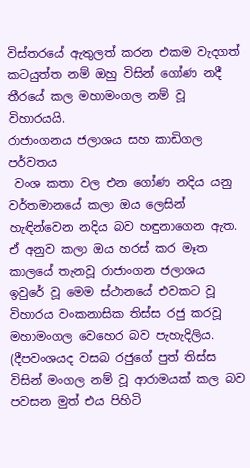විස්තරයේ ඇතුලත් කරන එකම වැදගත් කටයුත්ත නම් ඔහු විසින් ගෝණ නදී තීරයේ කල මහාමංගල නම් වූ විහාරයයි.
රාජාංගනය ජලාශය සහ කාඩිගල පර්වතය
 වංශ කතා වල එන ගෝණ නදිය යනු වර්තමානයේ කලා ඔය ලෙසින් හැඳින්වෙන නදිය බව හඳුනාගෙන ඇත. ඒ අනුව කලා ඔය හරස් කර මෑත කාලයේ තැනවූ රාජාංගන ජලාශය ඉවුරේ වූ මෙම ස්ථානයේ එවකට වූ විහාරය වංකනාසික තිස්ස රජු කරවූ මහාමංගල වෙහෙර බව පැහැදිලිය. (දීපවංශයද වසබ රජුගේ පුත් තිස්ස විසින් මංගල නම් වූ ආරාමයක් කල බව පවසන මුත් එය පිහිටි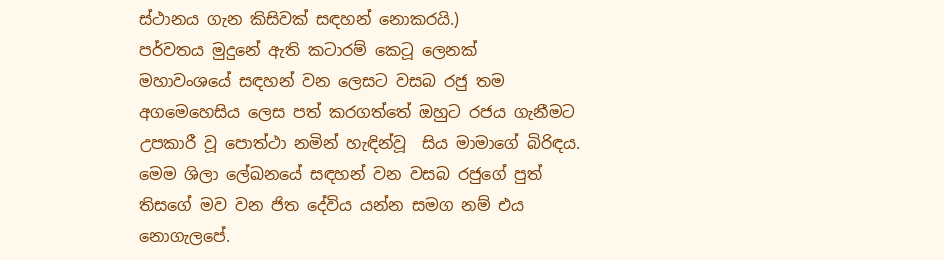ස්ථානය ගැන කිසිවක් සඳහන් නොකරයි.)
පර්වතය මුදුනේ ඇති කටාරම් කෙටූ ලෙනක්
මහාවංශයේ සඳහන් වන ලෙසට වසබ රජු තම අගමෙහෙසිය ලෙස පත් කරගත්තේ ඔහුට රජය ගැනීමට උපකාරී වූ පොත්ථා නමින් හැඳින්වූ  සිය මාමාගේ බිරිඳය. මෙම ශිලා ලේඛනයේ සඳහන් වන වසබ රජුගේ පුත් තිසගේ මව වන ජිත දේවිය යන්න සමග නම් එය නොගැලපේ.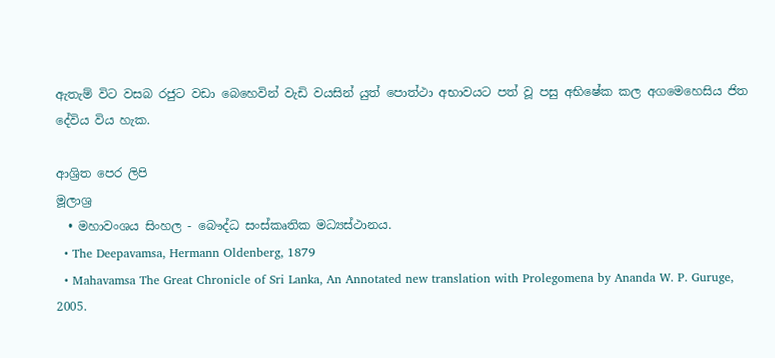ඇතැම් විට වසබ රජුට වඩා බෙහෙවින් වැඩි වයසින් යුත් පොත්ථා අභාවයට පත් වූ පසු අභිෂේක කල අගමෙහෙසිය ජිත දේවිය විය හැක.

ආශ්‍රිත පෙර ලිපි
මූලාශ්‍ර
  • මහාවංශය සිංහල - බෞද්ධ සංස්කෘතික මධ්‍යස්ථානය.
  • The Deepavamsa, Hermann Oldenberg, 1879
  • Mahavamsa The Great Chronicle of Sri Lanka, An Annotated new translation with Prolegomena by Ananda W. P. Guruge, 2005.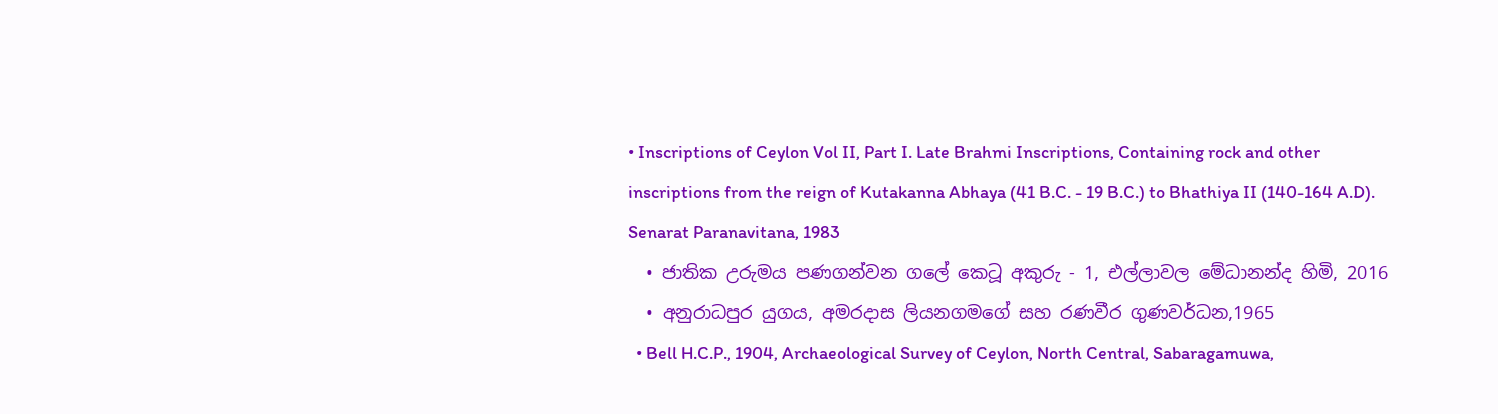• Inscriptions of Ceylon Vol II, Part I. Late Brahmi Inscriptions, Containing rock and other inscriptions from the reign of Kutakanna Abhaya (41 B.C. - 19 B.C.) to Bhathiya II (140-164 A.D). Senarat Paranavitana, 1983
  • ජාතික උරුමය පණගන්වන ගලේ කෙටූ අකුරු - 1, එල්ලාවල මේධානන්ද හිමි, 2016
  • අනුරාධපුර යුගය, අමරදාස ලියනගමගේ සහ රණවීර ගුණවර්ධන,1965
  • Bell H.C.P., 1904, Archaeological Survey of Ceylon, North Central, Sabaragamuwa,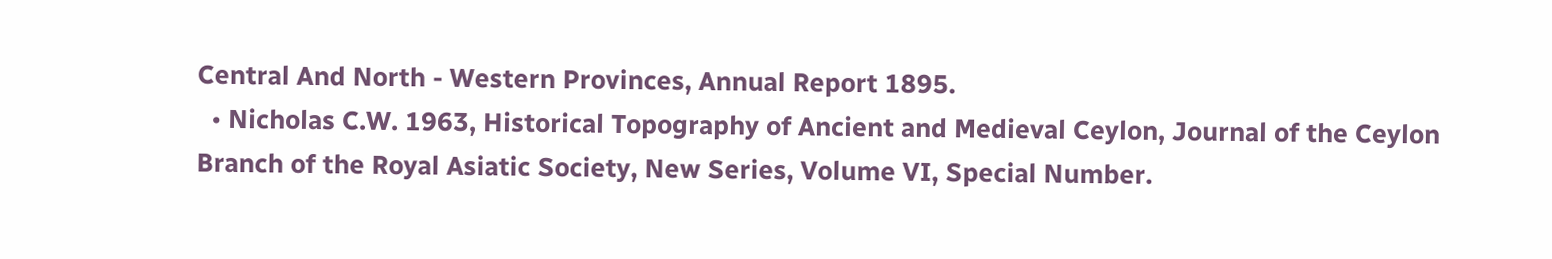Central And North - Western Provinces, Annual Report 1895.
  • Nicholas C.W. 1963, Historical Topography of Ancient and Medieval Ceylon, Journal of the Ceylon Branch of the Royal Asiatic Society, New Series, Volume VI, Special Number.